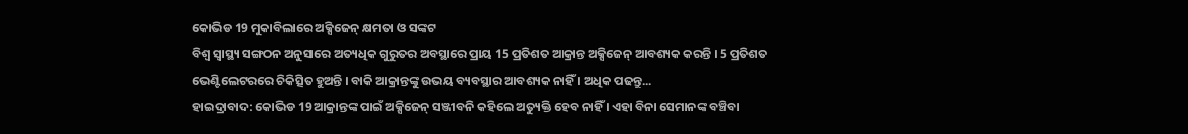କୋଭିଡ 19 ମୁକାବିଲାରେ ଅକ୍ସିଜେନ୍ କ୍ଷମତା ଓ ସଙ୍କଟ
ବିଶ୍ବ ସ୍ବାସ୍ଥ୍ୟ ସଙ୍ଗଠନ ଅନୁସାରେ ଅତ୍ୟଧିକ ଗୁରୁତର ଅବସ୍ଥାରେ ପ୍ରାୟ 15 ପ୍ରତିଶତ ଆକ୍ରାନ୍ତ ଅକ୍ସିଜେନ୍ ଆବଶ୍ୟକ କରନ୍ତି । 5 ପ୍ରତିଶତ ଭେଣ୍ଟିଲେଟରରେ ଚିକିତ୍ସିତ ହୁଅନ୍ତି । ବାକି ଆକ୍ରାନ୍ତଙ୍କୁ ଉଭୟ ବ୍ୟବସ୍ଥାର ଆବଶ୍ୟକ ନାହିଁ । ଅଧିକ ପଢନ୍ତୁ...
ହାଇଦ୍ରାବାଦ: କୋଭିଡ 19 ଆକ୍ରାନ୍ତଙ୍କ ପାଇଁ ଅକ୍ସିଜେନ୍ ସଞ୍ଜୀବନି କହିଲେ ଅତ୍ୟୁକ୍ତି ହେବ ନାହିଁ । ଏହା ବିନା ସେମାନଙ୍କ ବଞ୍ଚିବା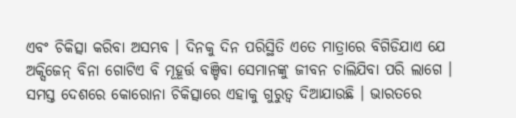ଏବଂ ଚିକିତ୍ସା କରିବା ଅସମ୍ଭବ । ଦିନକୁ ଦିନ ପରିସ୍ଥିତି ଏତେ ମାତ୍ରାରେ ବିଗିଡିଯାଏ ଯେ ଅକ୍ସିଜେନ୍ ବିନା ଗୋଟିଏ ବି ମୂହୂର୍ତ୍ତ ବଞ୍ଚିବା ସେମାନଙ୍କୁ ଜୀବନ ଚାଲିଯିବା ପରି ଲାଗେ । ସମସ୍ତ ଦେଶରେ କୋରୋନା ଚିକିତ୍ସାରେ ଏହାକୁ ଗୁରୁତ୍ବ ଦିଆଯାଉଛି । ଭାରତରେ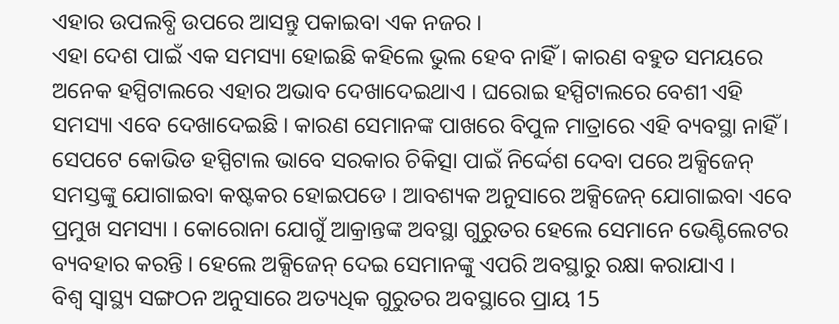ଏହାର ଉପଲବ୍ଧି ଉପରେ ଆସନ୍ତୁ ପକାଇବା ଏକ ନଜର ।
ଏହା ଦେଶ ପାଇଁ ଏକ ସମସ୍ୟା ହୋଇଛି କହିଲେ ଭୁଲ ହେବ ନାହିଁ । କାରଣ ବହୁତ ସମୟରେ ଅନେକ ହସ୍ପିଟାଲରେ ଏହାର ଅଭାବ ଦେଖାଦେଇଥାଏ । ଘରୋଇ ହସ୍ପିଟାଲରେ ବେଶୀ ଏହି ସମସ୍ୟା ଏବେ ଦେଖାଦେଇଛି । କାରଣ ସେମାନଙ୍କ ପାଖରେ ବିପୁଳ ମାତ୍ରାରେ ଏହି ବ୍ୟବସ୍ଥା ନାହିଁ । ସେପଟେ କୋଭିଡ ହସ୍ପିଟାଲ ଭାବେ ସରକାର ଚିକିତ୍ସା ପାଇଁ ନିର୍ଦ୍ଦେଶ ଦେବା ପରେ ଅକ୍ସିଜେନ୍ ସମସ୍ତଙ୍କୁ ଯୋଗାଇବା କଷ୍ଟକର ହୋଇପଡେ । ଆବଶ୍ୟକ ଅନୁସାରେ ଅକ୍ସିଜେନ୍ ଯୋଗାଇବା ଏବେ ପ୍ରମୁଖ ସମସ୍ୟା । କୋରୋନା ଯୋଗୁଁ ଆକ୍ରାନ୍ତଙ୍କ ଅବସ୍ଥା ଗୁରୁତର ହେଲେ ସେମାନେ ଭେଣ୍ଟିଲେଟର ବ୍ୟବହାର କରନ୍ତି । ହେଲେ ଅକ୍ସିଜେନ୍ ଦେଇ ସେମାନଙ୍କୁ ଏପରି ଅବସ୍ଥାରୁ ରକ୍ଷା କରାଯାଏ ।
ବିଶ୍ବ ସ୍ବାସ୍ଥ୍ୟ ସଙ୍ଗଠନ ଅନୁସାରେ ଅତ୍ୟଧିକ ଗୁରୁତର ଅବସ୍ଥାରେ ପ୍ରାୟ 15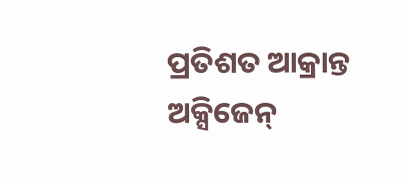ପ୍ରତିଶତ ଆକ୍ରାନ୍ତ ଅକ୍ସିଜେନ୍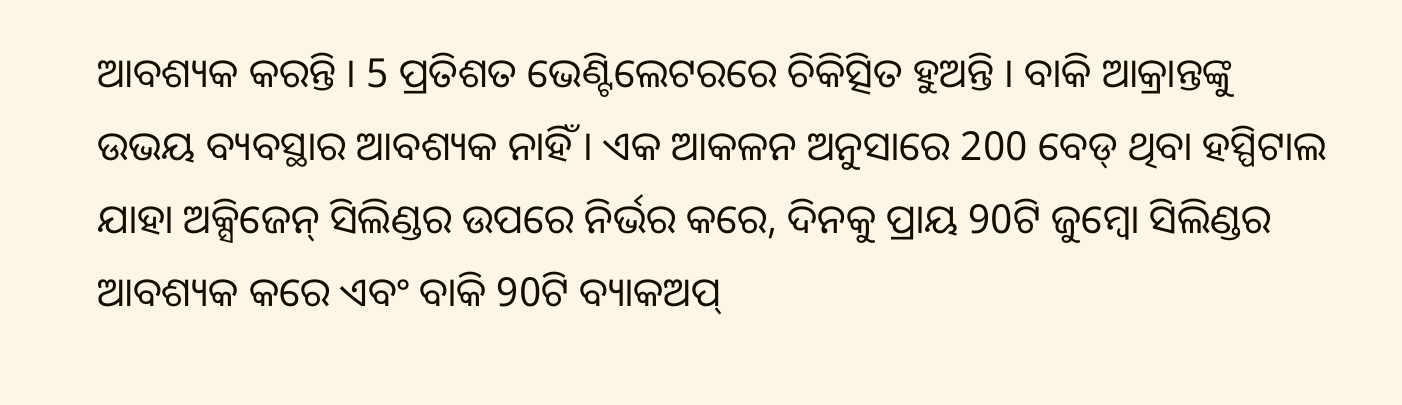ଆବଶ୍ୟକ କରନ୍ତି । 5 ପ୍ରତିଶତ ଭେଣ୍ଟିଲେଟରରେ ଚିକିତ୍ସିତ ହୁଅନ୍ତି । ବାକି ଆକ୍ରାନ୍ତଙ୍କୁ ଉଭୟ ବ୍ୟବସ୍ଥାର ଆବଶ୍ୟକ ନାହିଁ । ଏକ ଆକଳନ ଅନୁସାରେ 200 ବେଡ୍ ଥିବା ହସ୍ପିଟାଲ ଯାହା ଅକ୍ସିଜେନ୍ ସିଲିଣ୍ଡର ଉପରେ ନିର୍ଭର କରେ, ଦିନକୁ ପ୍ରାୟ 90ଟି ଜୁମ୍ବୋ ସିଲିଣ୍ଡର ଆବଶ୍ୟକ କରେ ଏବଂ ବାକି 90ଟି ବ୍ୟାକଅପ୍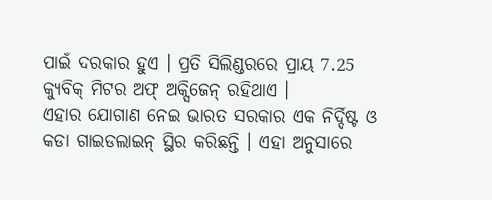ପାଇଁ ଦରକାର ହୁଏ । ପ୍ରତି ସିଲିଣ୍ଡରରେ ପ୍ରାୟ 7.25 କ୍ୟୁବିକ୍ ମିଟର ଅଫ୍ ଅକ୍ସିଜେନ୍ ରହିଥାଏ ।
ଏହାର ଯୋଗାଣ ନେଇ ଭାରତ ସରକାର ଏକ ନିର୍ଦ୍ଦିଷ୍ଟ ଓ କଡା ଗାଇଡଲାଇନ୍ ସ୍ଥିର କରିଛନ୍ତି । ଏହା ଅନୁସାରେ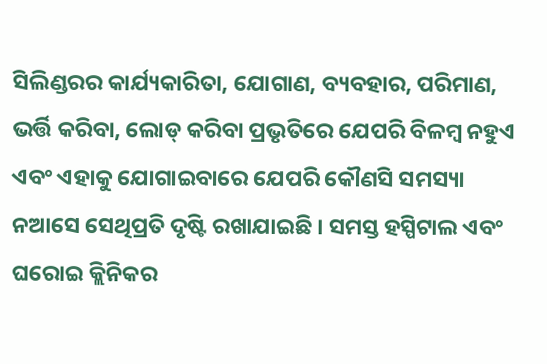ସିଲିଣ୍ଡରର କାର୍ଯ୍ୟକାରିତା, ଯୋଗାଣ, ବ୍ୟବହାର, ପରିମାଣ, ଭର୍ତ୍ତି କରିବା, ଲୋଡ୍ କରିବା ପ୍ରଭୃତିରେ ଯେପରି ବିଳମ୍ବ ନହୁଏ ଏବଂ ଏହାକୁ ଯୋଗାଇବାରେ ଯେପରି କୌଣସି ସମସ୍ୟା ନଆସେ ସେଥିପ୍ରତି ଦୃଷ୍ଟି ରଖାଯାଇଛି । ସମସ୍ତ ହସ୍ପିଟାଲ ଏବଂ ଘରୋଇ କ୍ଲିନିକର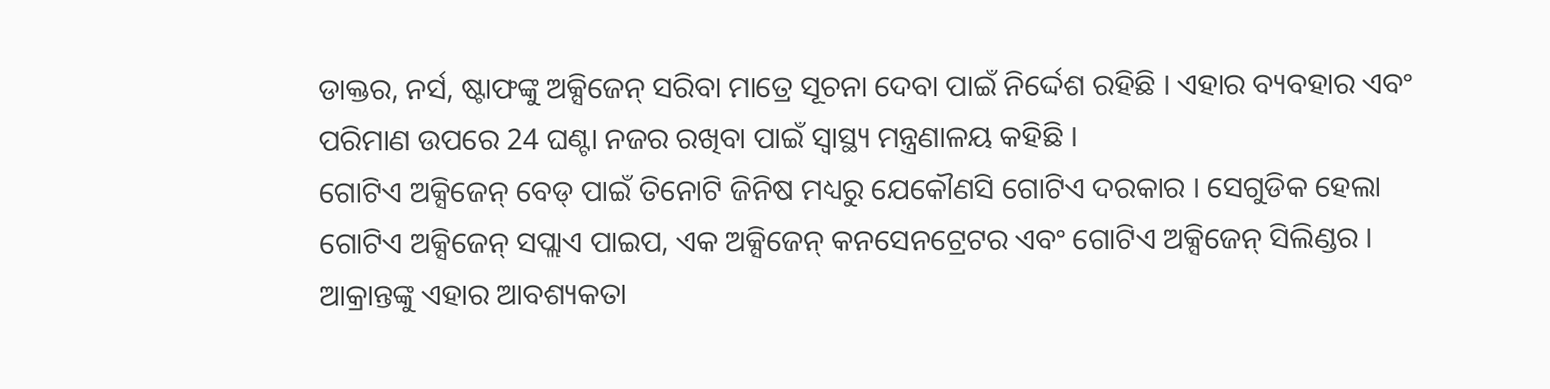ଡାକ୍ତର, ନର୍ସ, ଷ୍ଟାଫଙ୍କୁ ଅକ୍ସିଜେନ୍ ସରିବା ମାତ୍ରେ ସୂଚନା ଦେବା ପାଇଁ ନିର୍ଦ୍ଦେଶ ରହିଛି । ଏହାର ବ୍ୟବହାର ଏବଂ ପରିମାଣ ଉପରେ 24 ଘଣ୍ଟା ନଜର ରଖିବା ପାଇଁ ସ୍ବାସ୍ଥ୍ୟ ମନ୍ତ୍ରଣାଳୟ କହିଛି ।
ଗୋଟିଏ ଅକ୍ସିଜେନ୍ ବେଡ୍ ପାଇଁ ତିନୋଟି ଜିନିଷ ମଧ୍ୟରୁ ଯେକୌଣସି ଗୋଟିଏ ଦରକାର । ସେଗୁଡିକ ହେଲା ଗୋଟିଏ ଅକ୍ସିଜେନ୍ ସପ୍ଲାଏ ପାଇପ, ଏକ ଅକ୍ସିଜେନ୍ କନସେନଟ୍ରେଟର ଏବଂ ଗୋଟିଏ ଅକ୍ସିଜେନ୍ ସିଲିଣ୍ଡର । ଆକ୍ରାନ୍ତଙ୍କୁ ଏହାର ଆବଶ୍ୟକତା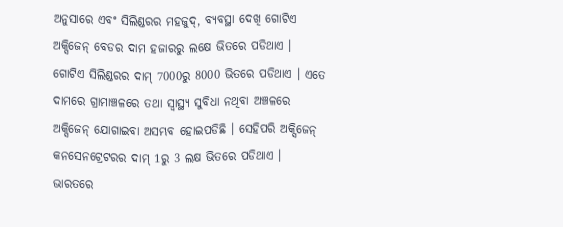ଅନୁସାରେ ଏବଂ ସିଲିଣ୍ଡରର ମହଜୁଦ୍, ବ୍ୟବସ୍ଥା ଦେଖି ଗୋଟିଏ ଅକ୍ସିଜେନ୍ ବେଡର ଦାମ ହଜାରରୁ ଲକ୍ଷେ ଭିତରେ ପଡିଥାଏ । ଗୋଟିଏ ସିଲିଣ୍ଡରର ଦାମ୍ 7000ରୁ 8000 ଭିତରେ ପଡିଥାଏ । ଏତେ ଦାମରେ ଗ୍ରାମାଞ୍ଚଳରେ ତଥା ସ୍ବାସ୍ଥ୍ୟ ସୁବିଧା ନଥିବା ଅଞ୍ଚଳରେ ଅକ୍ସିଜେନ୍ ଯୋଗାଇବା ଅସମ୍ଭବ ହୋଇପଡିଛି । ସେହିପରି ଅକ୍ସିଜେନ୍ କନସେନଟ୍ରେଟରର ଦାମ୍ 1ରୁ 3 ଲକ୍ଷ ଭିତରେ ପଡିଥାଏ ।
ଭାରତରେ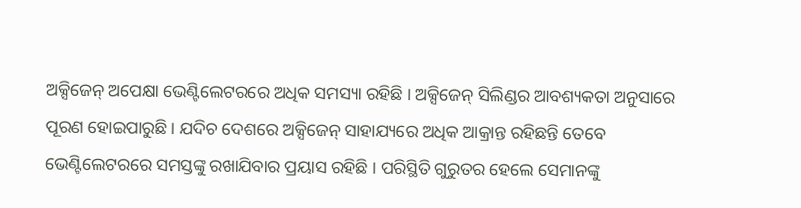ଅକ୍ସିଜେନ୍ ଅପେକ୍ଷା ଭେଣ୍ଟିଲେଟରରେ ଅଧିକ ସମସ୍ୟା ରହିଛି । ଅକ୍ସିଜେନ୍ ସିଲିଣ୍ଡର ଆବଶ୍ୟକତା ଅନୁସାରେ ପୂରଣ ହୋଇପାରୁଛି । ଯଦିଚ ଦେଶରେ ଅକ୍ସିଜେନ୍ ସାହାଯ୍ୟରେ ଅଧିକ ଆକ୍ରାନ୍ତ ରହିଛନ୍ତି ତେବେ ଭେଣ୍ଟିଲେଟରରେ ସମସ୍ତଙ୍କୁ ରଖାଯିବାର ପ୍ରୟାସ ରହିଛି । ପରିସ୍ଥିତି ଗୁରୁତର ହେଲେ ସେମାନଙ୍କୁ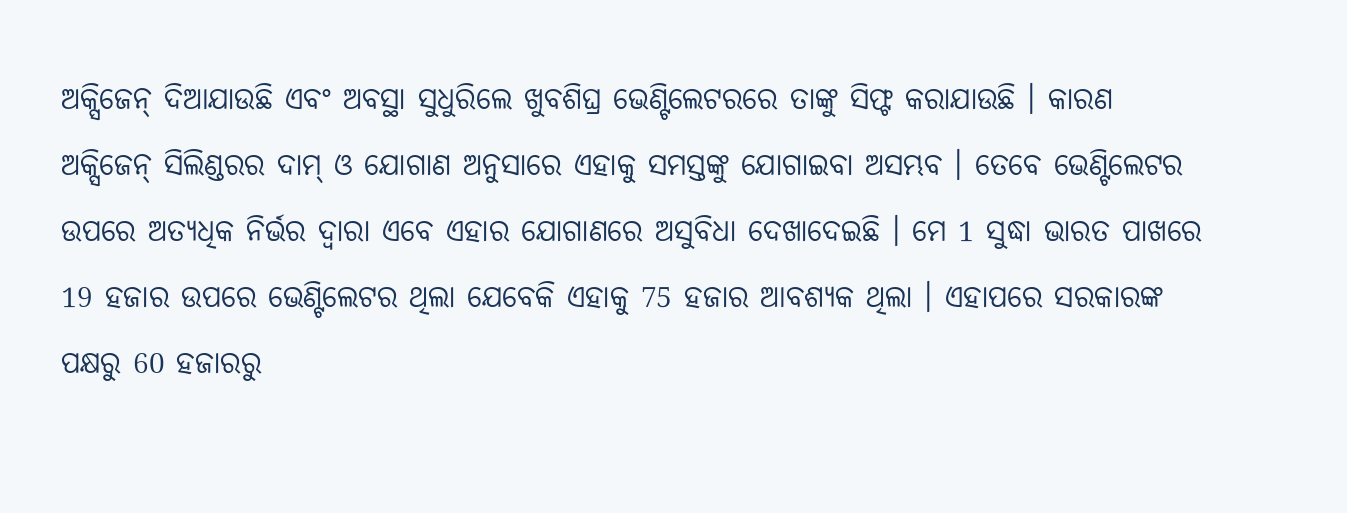ଅକ୍ସିଜେନ୍ ଦିଆଯାଉଛି ଏବଂ ଅବସ୍ଥା ସୁଧୁରିଲେ ଖୁବଶିଘ୍ର ଭେଣ୍ଟିଲେଟରରେ ତାଙ୍କୁ ସିଫ୍ଟ କରାଯାଉଛି । କାରଣ ଅକ୍ସିଜେନ୍ ସିଲିଣ୍ଡରର ଦାମ୍ ଓ ଯୋଗାଣ ଅନୁସାରେ ଏହାକୁ ସମସ୍ତଙ୍କୁ ଯୋଗାଇବା ଅସମ୍ଭବ । ତେବେ ଭେଣ୍ଟିଲେଟର ଉପରେ ଅତ୍ୟଧିକ ନିର୍ଭର ଦ୍ବାରା ଏବେ ଏହାର ଯୋଗାଣରେ ଅସୁବିଧା ଦେଖାଦେଇଛି । ମେ 1 ସୁଦ୍ଧା ଭାରତ ପାଖରେ 19 ହଜାର ଉପରେ ଭେଣ୍ଟିଲେଟର ଥିଲା ଯେବେକି ଏହାକୁ 75 ହଜାର ଆବଶ୍ୟକ ଥିଲା । ଏହାପରେ ସରକାରଙ୍କ ପକ୍ଷରୁ 60 ହଜାରରୁ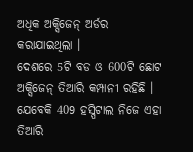ଅଧିକ ଅକ୍ସିଜେନ୍ ଅର୍ଡର କରାଯାଇଥିଲା ।
ଦେଶରେ 5ଟି ବଡ ଓ 600ଟି ଛୋଟ ଅକ୍ସିଜେନ୍ ତିଆରି କମ୍ପାନୀ ରହିଛି । ଯେବେକି 409 ହସ୍ପିଟାଲ ନିଜେ ଏହା ତିଆରି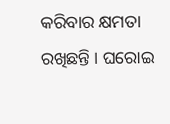କରିବାର କ୍ଷମତା ରଖିଛନ୍ତି । ଘରୋଇ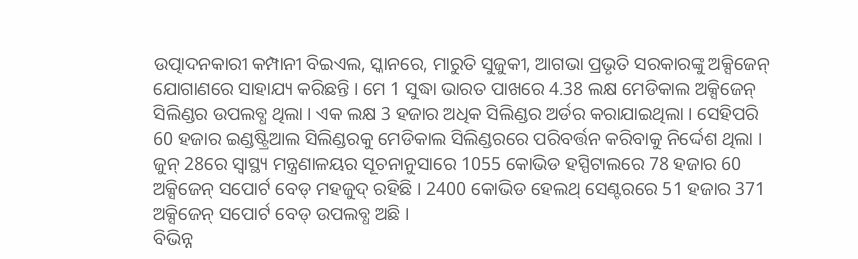ଉତ୍ପାଦନକାରୀ କମ୍ପାନୀ ବିଇଏଲ, ସ୍କାନରେ, ମାରୁତି ସୁଜୁକୀ, ଆଗଭା ପ୍ରଭୃତି ସରକାରଙ୍କୁ ଅକ୍ସିଜେନ୍ ଯୋଗାଣରେ ସାହାଯ୍ୟ କରିଛନ୍ତି । ମେ 1 ସୁଦ୍ଧା ଭାରତ ପାଖରେ 4.38 ଲକ୍ଷ ମେଡିକାଲ ଅକ୍ସିଜେନ୍ ସିଲିଣ୍ଡର ଉପଲବ୍ଧ ଥିଲା । ଏକ ଲକ୍ଷ 3 ହଜାର ଅଧିକ ସିଲିଣ୍ଡର ଅର୍ଡର କରାଯାଇଥିଲା । ସେହିପରି 60 ହଜାର ଇଣ୍ଡଷ୍ଟ୍ରିଆଲ ସିଲିଣ୍ଡରକୁ ମେଡିକାଲ ସିଲିଣ୍ଡରରେ ପରିବର୍ତ୍ତନ କରିବାକୁ ନିର୍ଦ୍ଦେଶ ଥିଲା । ଜୁନ୍ 28ରେ ସ୍ବାସ୍ଥ୍ୟ ମନ୍ତ୍ରଣାଳୟର ସୂଚନାନୁସାରେ 1055 କୋଭିଡ ହସ୍ପିଟାଲରେ 78 ହଜାର 60 ଅକ୍ସିଜେନ୍ ସପୋର୍ଟ ବେଡ୍ ମହଜୁଦ୍ ରହିଛି । 2400 କୋଭିଡ ହେଲଥ୍ ସେଣ୍ଟରରେ 51 ହଜାର 371 ଅକ୍ସିଜେନ୍ ସପୋର୍ଟ ବେଡ୍ ଉପଲବ୍ଧ ଅଛି ।
ବିଭିନ୍ନ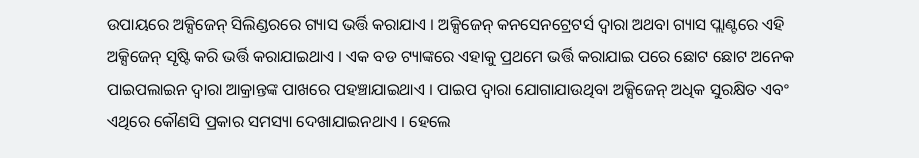ଉପାୟରେ ଅକ୍ସିଜେନ୍ ସିଲିଣ୍ଡରରେ ଗ୍ୟାସ ଭର୍ତ୍ତି କରାଯାଏ । ଅକ୍ସିଜେନ୍ କନସେନଟ୍ରେଟର୍ସ ଦ୍ବାରା ଅଥବା ଗ୍ୟାସ ପ୍ଲାଣ୍ଟରେ ଏହି ଅକ୍ସିଜେନ୍ ସୃଷ୍ଟି କରି ଭର୍ତ୍ତି କରାଯାଇଥାଏ । ଏକ ବଡ ଟ୍ୟାଙ୍କରେ ଏହାକୁ ପ୍ରଥମେ ଭର୍ତ୍ତି କରାଯାଇ ପରେ ଛୋଟ ଛୋଟ ଅନେକ ପାଇପଲାଇନ ଦ୍ବାରା ଆକ୍ରାନ୍ତଙ୍କ ପାଖରେ ପହଞ୍ଚାଯାଇଥାଏ । ପାଇପ ଦ୍ବାରା ଯୋଗାଯାଉଥିବା ଅକ୍ସିଜେନ୍ ଅଧିକ ସୁରକ୍ଷିତ ଏବଂ ଏଥିରେ କୌଣସି ପ୍ରକାର ସମସ୍ୟା ଦେଖାଯାଇନଥାଏ । ହେଲେ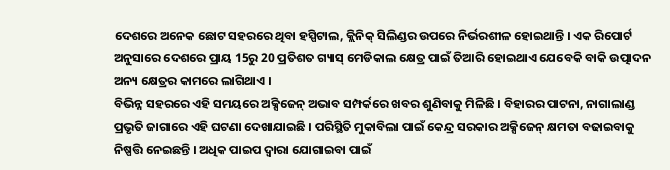ଦେଶରେ ଅନେକ ଛୋଟ ସହରରେ ଥିବା ହସ୍ପିଟାଲ, କ୍ଲିନିକ୍ ସିଲିଣ୍ଡର ଉପରେ ନିର୍ଭରଶୀଳ ହୋଇଥାନ୍ତି । ଏକ ରିପୋର୍ଟ ଅନୁସାରେ ଦେଶରେ ପ୍ରାୟ 15ରୁ 20 ପ୍ରତିଶତ ଗ୍ୟାସ୍ ମେଡିକାଲ କ୍ଷେତ୍ର ପାଇଁ ତିଆରି ହୋଇଥାଏ ଯେବେକି ବାକି ଉତ୍ପାଦନ ଅନ୍ୟ କ୍ଷେତ୍ରର କାମରେ ଲାଗିଥାଏ ।
ବିଭିନ୍ନ ସହରରେ ଏହି ସମୟରେ ଅକ୍ସିଜେନ୍ ଅଭାବ ସମ୍ପର୍କରେ ଖବର ଶୁଣିବାକୁ ମିଳିଛି । ବିହାରର ପାଟନା, ନାଗାଲାଣ୍ଡ ପ୍ରଭୃତି ଜାଗାରେ ଏହି ଘଟଣା ଦେଖାଯାଇଛି । ପରିସ୍ଥିତି ମୁକାବିଲା ପାଇଁ କେନ୍ଦ୍ର ସରକାର ଅକ୍ସିଜେନ୍ କ୍ଷମତା ବଢାଇବାକୁ ନିଷ୍ପତ୍ତି ନେଇଛନ୍ତି । ଅଧିକ ପାଇପ ଦ୍ବାରା ଯୋଗାଇବା ପାଇଁ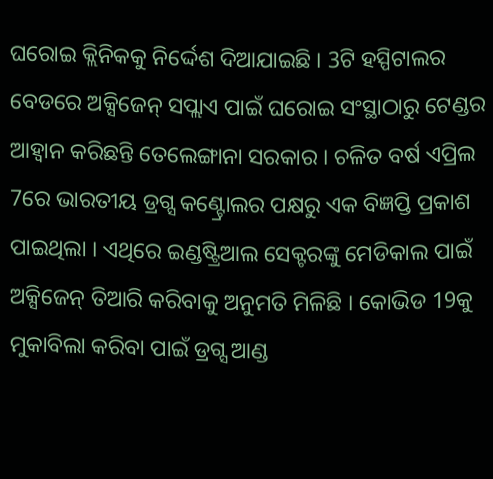ଘରୋଇ କ୍ଲିନିକକୁ ନିର୍ଦ୍ଦେଶ ଦିଆଯାଇଛି । 3ଟି ହସ୍ପିଟାଲର ବେଡରେ ଅକ୍ସିଜେନ୍ ସପ୍ଲାଏ ପାଇଁ ଘରୋଇ ସଂସ୍ଥାଠାରୁ ଟେଣ୍ଡର ଆହ୍ବାନ କରିଛନ୍ତି ତେଲେଙ୍ଗାନା ସରକାର । ଚଳିତ ବର୍ଷ ଏପ୍ରିଲ 7ରେ ଭାରତୀୟ ଡ୍ରଗ୍ସ କଣ୍ଟ୍ରୋଲର ପକ୍ଷରୁ ଏକ ବିଜ୍ଞପ୍ତି ପ୍ରକାଶ ପାଇଥିଲା । ଏଥିରେ ଇଣ୍ଡଷ୍ଟ୍ରିଆଲ ସେକ୍ଟରଙ୍କୁ ମେଡିକାଲ ପାଇଁ ଅକ୍ସିଜେନ୍ ତିଆରି କରିବାକୁ ଅନୁମତି ମିଳିଛି । କୋଭିଡ 19କୁ ମୁକାବିଲା କରିବା ପାଇଁ ଡ୍ରଗ୍ସ ଆଣ୍ଡ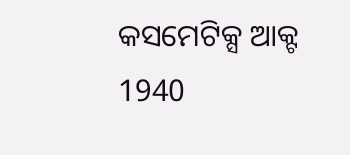କସମେଟିକ୍ସ ଆକ୍ଟ 1940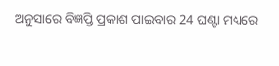ଅନୁସାରେ ବିଜ୍ଞପ୍ତି ପ୍ରକାଶ ପାଇବାର 24 ଘଣ୍ଟା ମଧ୍ୟରେ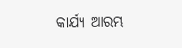କାର୍ଯ୍ୟ ଆରମ୍ଭ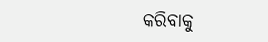କରିବାକୁ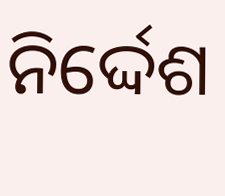ନିର୍ଦ୍ଦେଶ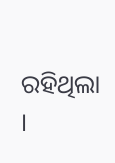ରହିଥିଲା ।